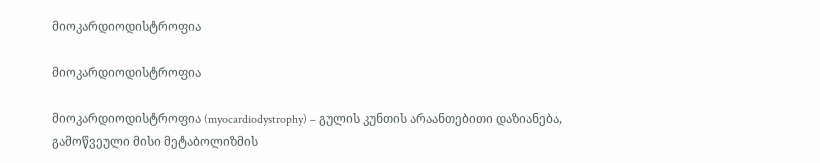მიოკარდიოდისტროფია

მიოკარდიოდისტროფია

მიოკარდიოდისტროფია (myocardiodystrophy) – გულის კუნთის არაანთებითი დაზიანება, გამოწვეული მისი მეტაბოლიზმის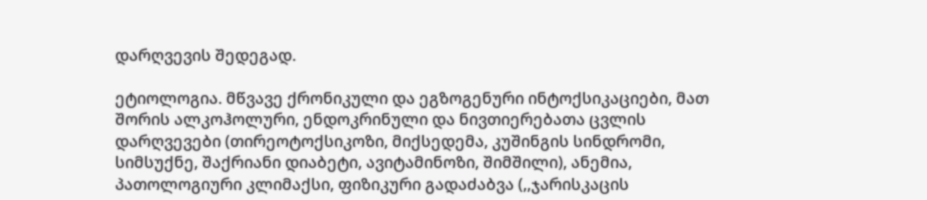დარღვევის შედეგად.

ეტიოლოგია. მწვავე ქრონიკული და ეგზოგენური ინტოქსიკაციები, მათ შორის ალკოჰოლური, ენდოკრინული და ნივთიერებათა ცვლის დარღვევები (თირეოტოქსიკოზი, მიქსედემა, კუშინგის სინდრომი, სიმსუქნე, შაქრიანი დიაბეტი, ავიტამინოზი, შიმშილი), ანემია, პათოლოგიური კლიმაქსი, ფიზიკური გადაძაბვა (,,ჯარისკაცის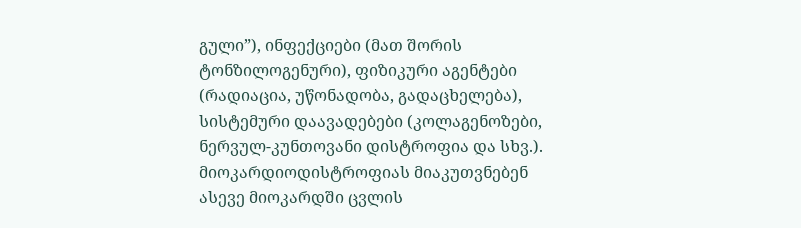გული”), ინფექციები (მათ შორის ტონზილოგენური), ფიზიკური აგენტები (რადიაცია, უწონადობა, გადაცხელება), სისტემური დაავადებები (კოლაგენოზები, ნერვულ-კუნთოვანი დისტროფია და სხვ.). მიოკარდიოდისტროფიას მიაკუთვნებენ ასევე მიოკარდში ცვლის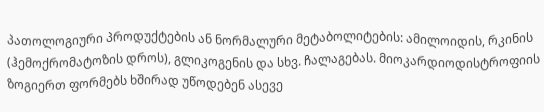პათოლოგიური პროდუქტების ან ნორმალური მეტაბოლიტების: ამილოიდის, რკინის (ჰემოქრომატოზის დროს), გლიკოგენის და სხვ. ჩალაგებას. მიოკარდიოდისტროფიის ზოგიერთ ფორმებს ხშირად უწოდებენ ასევე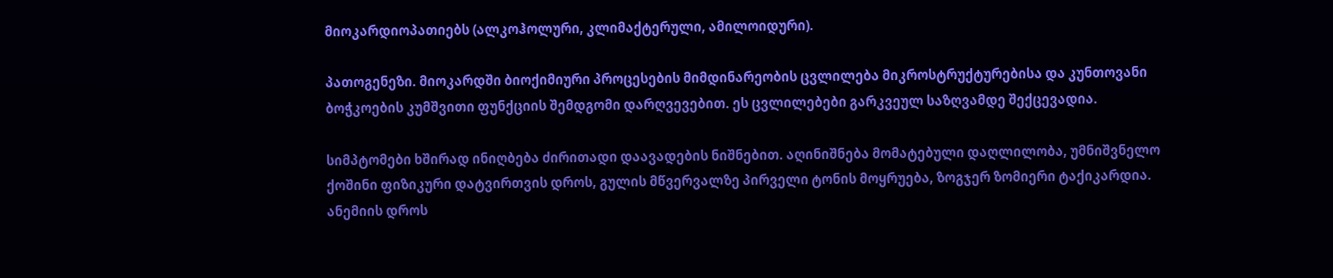მიოკარდიოპათიებს (ალკოჰოლური, კლიმაქტერული, ამილოიდური).

პათოგენეზი. მიოკარდში ბიოქიმიური პროცესების მიმდინარეობის ცვლილება მიკროსტრუქტურებისა და კუნთოვანი ბოჭკოების კუმშვითი ფუნქციის შემდგომი დარღვევებით. ეს ცვლილებები გარკვეულ საზღვამდე შექცევადია.

სიმპტომები ხშირად ინიღბება ძირითადი დაავადების ნიშნებით. აღინიშნება მომატებული დაღლილობა, უმნიშვნელო ქოშინი ფიზიკური დატვირთვის დროს, გულის მწვერვალზე პირველი ტონის მოყრუება, ზოგჯერ ზომიერი ტაქიკარდია. ანემიის დროს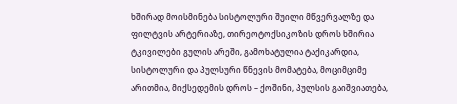ხშირად მოისმინება სისტოლური შუილი მწვერვალზე და ფილტვის არტერიაზე, თირეოტოქსიკოზის დროს ხშირია ტკივილები გულის არეში, გამოხატულია ტაქიკარდია, სისტოლური და პულსური წნევის მომატება, მოციმციმე არითმია, მიქსედემის დროს – ქოშინი, პულსის გაიშვიათება,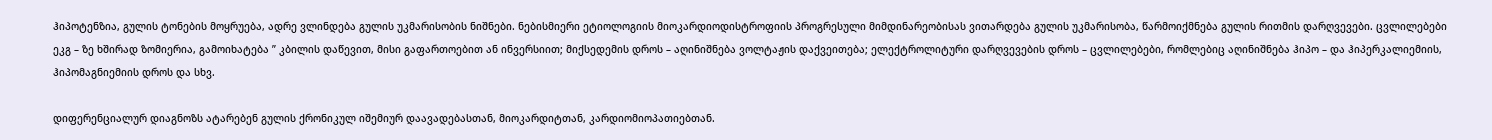ჰიპოტენზია, გულის ტონების მოყრუება, ადრე ვლინდება გულის უკმარისობის ნიშნები. ნებისმიერი ეტიოლოგიის მიოკარდიოდისტროფიის პროგრესული მიმდინარეობისას ვითარდება გულის უკმარისობა, წარმოიქმნება გულის რითმის დარღვევები. ცვლილებები ეკგ – ზე ხშირად ზომიერია, გამოიხატება ” კბილის დაწევით, მისი გაფართოებით ან ინვერსიით; მიქსედემის დროს – აღინიშნება ვოლტაჟის დაქვეითება; ელექტროლიტური დარღვევების დროს – ცვლილებები, რომლებიც აღინიშნება ჰიპო – და ჰიპერკალიემიის, ჰიპომაგნიემიის დროს და სხვ.

დიფერენციალურ დიაგნოზს ატარებენ გულის ქრონიკულ იშემიურ დაავადებასთან, მიოკარდიტთან, კარდიომიოპათიებთან.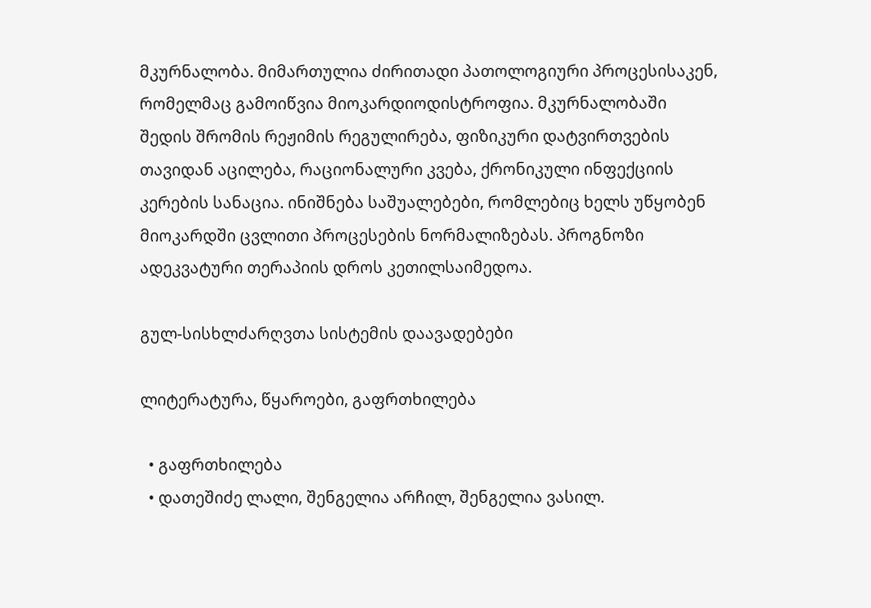მკურნალობა. მიმართულია ძირითადი პათოლოგიური პროცესისაკენ, რომელმაც გამოიწვია მიოკარდიოდისტროფია. მკურნალობაში შედის შრომის რეჟიმის რეგულირება, ფიზიკური დატვირთვების თავიდან აცილება, რაციონალური კვება, ქრონიკული ინფექციის კერების სანაცია. ინიშნება საშუალებები, რომლებიც ხელს უწყობენ მიოკარდში ცვლითი პროცესების ნორმალიზებას. პროგნოზი ადეკვატური თერაპიის დროს კეთილსაიმედოა.

გულ-სისხლძარღვთა სისტემის დაავადებები

ლიტერატურა, წყაროები, გაფრთხილება

  • გაფრთხილება
  • დათეშიძე ლალი, შენგელია არჩილ, შენგელია ვასილ.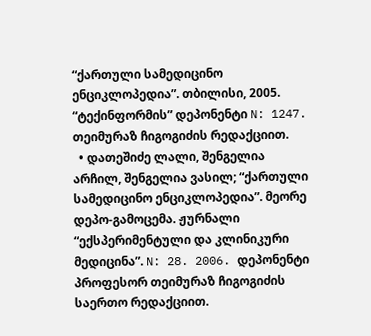“ქართული სამედიცინო ენციკლოპედია”. თბილისი, 2005. “ტექინფორმის” დეპონენტი N: 1247. თეიმურაზ ჩიგოგიძის რედაქციით.
  • დათეშიძე ლალი, შენგელია არჩილ, შენგელია ვასილ; “ქართული სამედიცინო ენციკლოპედია”. მეორე დეპო-გამოცემა. ჟურნალი “ექსპერიმენტული და კლინიკური მედიცინა”. N: 28. 2006. დეპონენტი პროფესორ თეიმურაზ ჩიგოგიძის საერთო რედაქციით.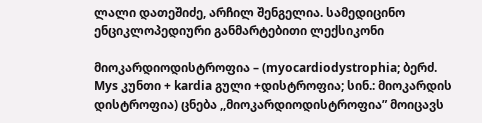ლალი დათეშიძე, არჩილ შენგელია. სამედიცინო ენციკლოპედიური განმარტებითი ლექსიკონი

მიოკარდიოდისტროფია – (myocardiodystrophia; ბერძ. Mys კუნთი + kardia გული +დისტროფია; სინ.: მიოკარდის დისტროფია) ცნება ,,მიოკარდიოდისტროფია” მოიცავს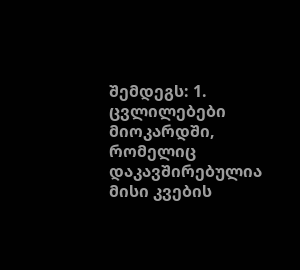შემდეგს: 1. ცვლილებები მიოკარდში, რომელიც დაკავშირებულია მისი კვების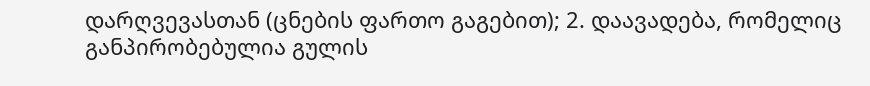დარღვევასთან (ცნების ფართო გაგებით); 2. დაავადება, რომელიც განპირობებულია გულის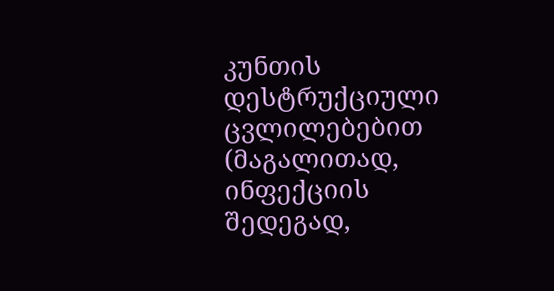კუნთის დესტრუქციული ცვლილებებით (მაგალითად, ინფექციის შედეგად,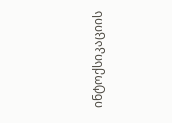ინტოქსიკაციის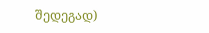შედეგად)